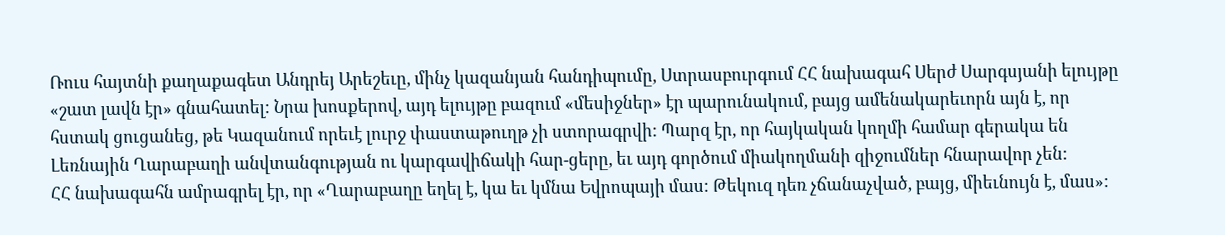Ռուս հայտնի քաղաքագետ Անդրեյ Արեշեւը, մինչ կազանյան հանդիպումը, Ստրասբուրգում ՀՀ նախագահ Սերժ Սարգսյանի ելույթը «շատ լավն էր» գնահատել: Նրա խոսքերով, այդ ելույթը բազում «մեսիջներ» էր պարունակում, բայց ամենակարեւորն այն է, որ հստակ ցուցանեց, թե Կազանում որեւէ լուրջ փաստաթուղթ չի ստորագրվի: Պարզ էր, որ հայկական կողմի համար գերակա են Լեռնային Ղարաբաղի անվտանգության ու կարգավիճակի հար-ցերը, եւ այդ գործում միակողմանի զիջումներ հնարավոր չեն:
ՀՀ նախագահն ամրագրել էր, որ «Ղարաբաղը եղել է, կա եւ կմնա Եվրոպայի մաս: Թեկուզ դեռ չճանաչված, բայց, միեւնույն է, մաս»: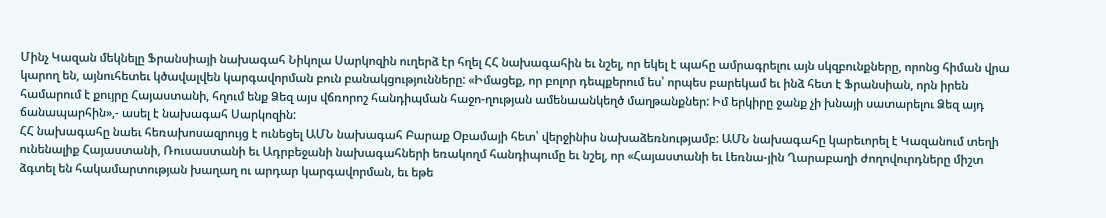Մինչ Կազան մեկնելը Ֆրանսիայի նախագահ Նիկոլա Սարկոզին ուղերձ էր հղել ՀՀ նախագահին եւ նշել, որ եկել է պահը ամրագրելու այն սկզբունքները, որոնց հիման վրա կարող են, այնուհետեւ կծավալվեն կարգավորման բուն բանակցությունները: «Իմացեք, որ բոլոր դեպքերում ես՝ որպես բարեկամ եւ ինձ հետ է Ֆրանսիան, որն իրեն համարում է քույրը Հայաստանի, հղում ենք Ձեզ այս վճռորոշ հանդիպման հաջո-ղության ամենաանկեղծ մաղթանքներ: Իմ երկիրը ջանք չի խնայի սատարելու Ձեզ այդ ճանապարհին»,- ասել է նախագահ Սարկոզին:
ՀՀ նախագահը նաեւ հեռախոսազրույց է ունեցել ԱՄՆ նախագահ Բարաք Օբամայի հետ՝ վերջինիս նախաձեռնությամբ: ԱՄՆ նախագահը կարեւորել է Կազանում տեղի ունենալիք Հայաստանի, Ռուսաստանի եւ Ադրբեջանի նախագահների եռակողմ հանդիպումը եւ նշել, որ «Հայաստանի եւ Լեռնա-յին Ղարաբաղի ժողովուրդները միշտ ձգտել են հակամարտության խաղաղ ու արդար կարգավորման, եւ եթե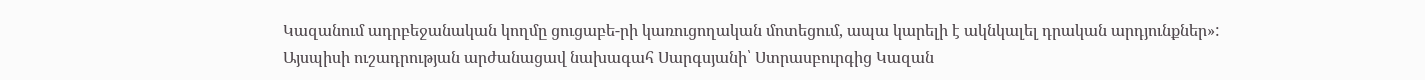Կազանում ադրբեջանական կողմը ցուցաբե-րի կառուցողական մոտեցում, ապա կարելի է ակնկալել դրական արդյունքներ»:
Այսպիսի ուշադրության արժանացավ նախագահ Սարգսյանի՝ Ստրասբուրգից Կազան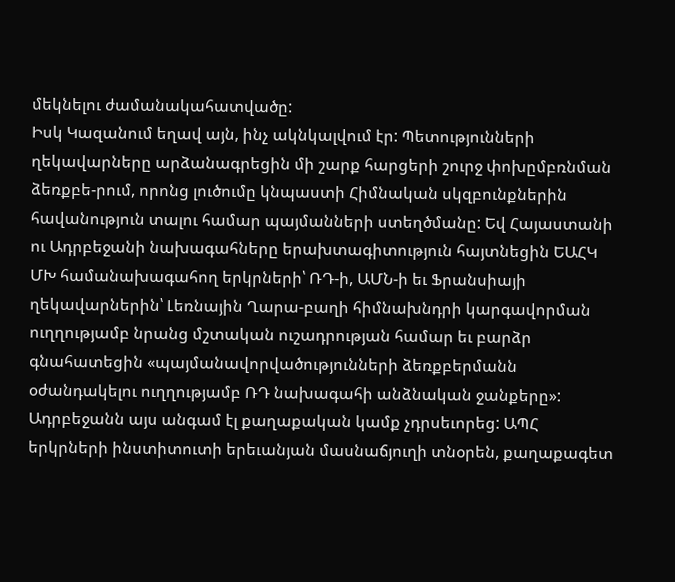մեկնելու ժամանակահատվածը:
Իսկ Կազանում եղավ այն, ինչ ակնկալվում էր: Պետությունների ղեկավարները արձանագրեցին մի շարք հարցերի շուրջ փոխըմբռնման ձեռքբե-րում, որոնց լուծումը կնպաստի Հիմնական սկզբունքներին հավանություն տալու համար պայմանների ստեղծմանը: Եվ Հայաստանի ու Ադրբեջանի նախագահները երախտագիտություն հայտնեցին ԵԱՀԿ ՄԽ համանախագահող երկրների՝ ՌԴ-ի, ԱՄՆ-ի եւ Ֆրանսիայի ղեկավարներին՝ Լեռնային Ղարա-բաղի հիմնախնդրի կարգավորման ուղղությամբ նրանց մշտական ուշադրության համար եւ բարձր գնահատեցին «պայմանավորվածությունների ձեռքբերմանն օժանդակելու ուղղությամբ ՌԴ նախագահի անձնական ջանքերը»:
Ադրբեջանն այս անգամ էլ քաղաքական կամք չդրսեւորեց: ԱՊՀ երկրների ինստիտուտի երեւանյան մասնաճյուղի տնօրեն, քաղաքագետ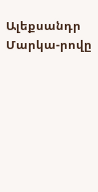Ալեքսանդր Մարկա-րովը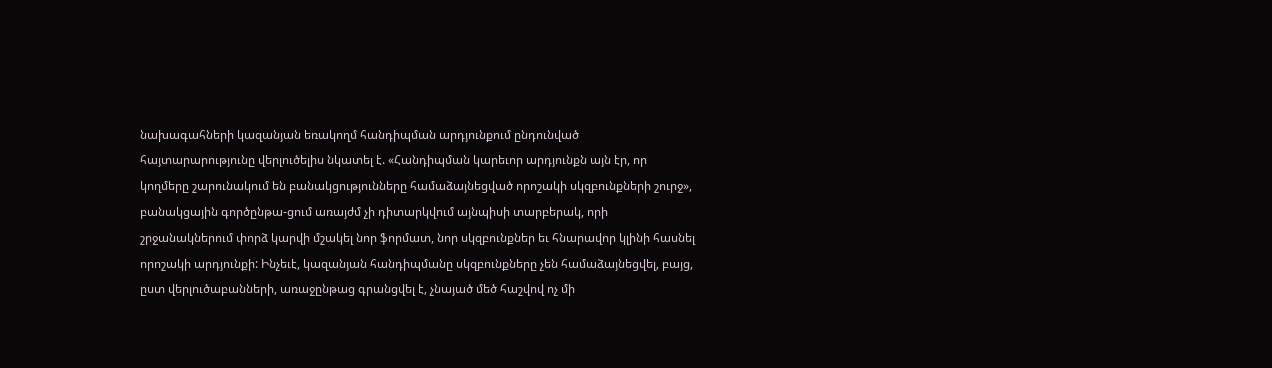նախագահների կազանյան եռակողմ հանդիպման արդյունքում ընդունված հայտարարությունը վերլուծելիս նկատել է. «Հանդիպման կարեւոր արդյունքն այն էր, որ կողմերը շարունակում են բանակցությունները համաձայնեցված որոշակի սկզբունքների շուրջ», բանակցային գործընթա-ցում առայժմ չի դիտարկվում այնպիսի տարբերակ, որի շրջանակներում փորձ կարվի մշակել նոր ֆորմատ, նոր սկզբունքներ եւ հնարավոր կլինի հասնել որոշակի արդյունքի: Ինչեւէ, կազանյան հանդիպմանը սկզբունքները չեն համաձայնեցվել, բայց, ըստ վերլուծաբանների, առաջընթաց գրանցվել է, չնայած մեծ հաշվով ոչ մի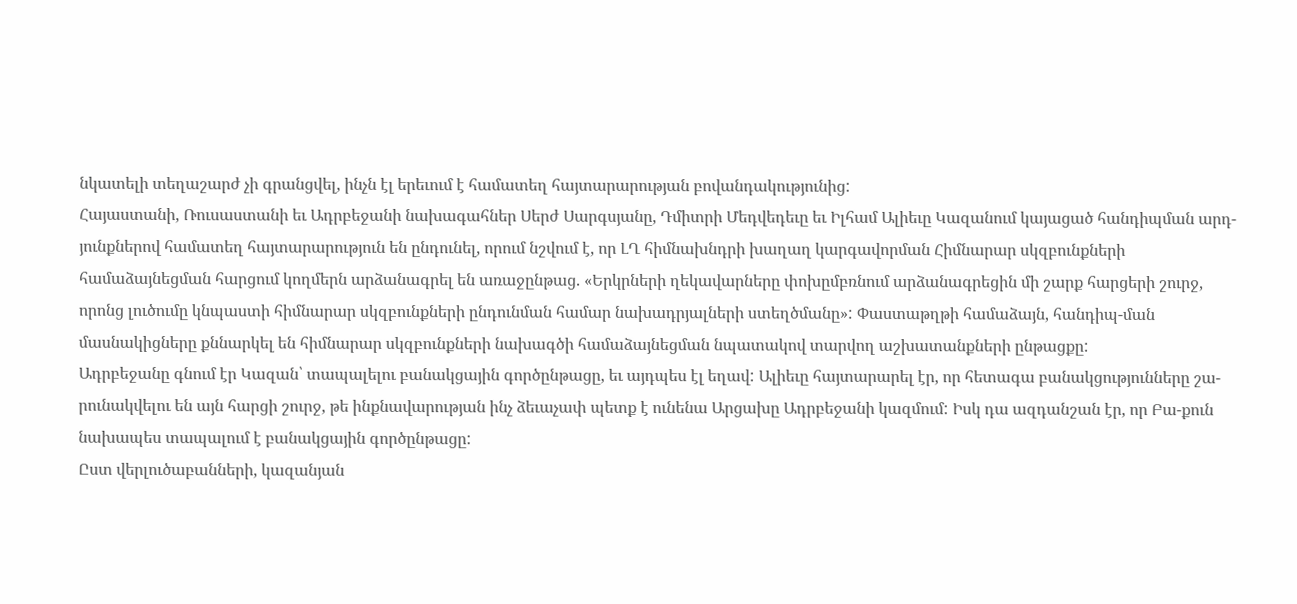նկատելի տեղաշարժ չի գրանցվել, ինչն էլ երեւում է համատեղ հայտարարության բովանդակությունից:
Հայաստանի, Ռուսաստանի եւ Ադրբեջանի նախագահներ Սերժ Սարգսյանը, Դմիտրի Մեդվեդեւը եւ Իլհամ Ալիեւը Կազանում կայացած հանդիպման արդ-յունքներով համատեղ հայտարարություն են ընդունել, որում նշվում է, որ ԼՂ հիմնախնդրի խաղաղ կարգավորման Հիմնարար սկզբունքների համաձայնեցման հարցում կողմերն արձանագրել են առաջընթաց. «Երկրների ղեկավարները փոխըմբռնում արձանագրեցին մի շարք հարցերի շուրջ, որոնց լուծումը կնպաստի հիմնարար սկզբունքների ընդունման համար նախադրյալների ստեղծմանը»: Փաստաթղթի համաձայն, հանդիպ-ման մասնակիցները քննարկել են հիմնարար սկզբունքների նախագծի համաձայնեցման նպատակով տարվող աշխատանքների ընթացքը:
Ադրբեջանը գնում էր Կազան՝ տապալելու բանակցային գործընթացը, եւ այդպես էլ եղավ: Ալիեւը հայտարարել էր, որ հետագա բանակցությունները շա-րունակվելու են այն հարցի շուրջ, թե ինքնավարության ինչ ձեւաչափ պետք է ունենա Արցախը Ադրբեջանի կազմում: Իսկ դա ազդանշան էր, որ Բա-քուն նախապես տապալում է բանակցային գործընթացը:
Ըստ վերլուծաբանների, կազանյան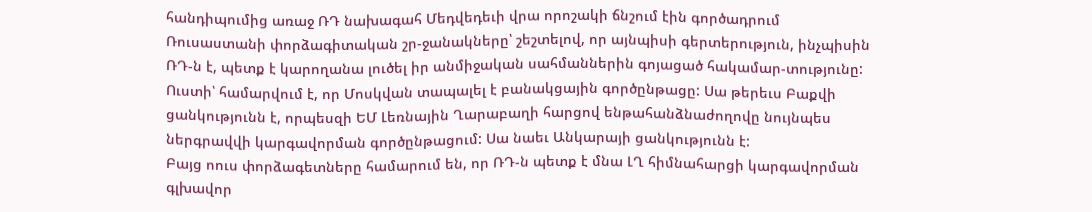հանդիպումից առաջ ՌԴ նախագահ Մեդվեդեւի վրա որոշակի ճնշում էին գործադրում Ռուսաստանի փորձագիտական շր-ջանակները՝ շեշտելով, որ այնպիսի գերտերություն, ինչպիսին ՌԴ-ն է, պետք է կարողանա լուծել իր անմիջական սահմաններին գոյացած հակամար-տությունը: Ուստի՝ համարվում է, որ Մոսկվան տապալել է բանակցային գործընթացը: Սա թերեւս Բաքվի ցանկությունն է, որպեսզի ԵՄ Լեռնային Ղարաբաղի հարցով ենթահանձնաժողովը նույնպես ներգրավվի կարգավորման գործընթացում: Սա նաեւ Անկարայի ցանկությունն է:
Բայց ոուս փորձագետները համարում են, որ ՌԴ-ն պետք է մնա ԼՂ հիմնահարցի կարգավորման գլխավոր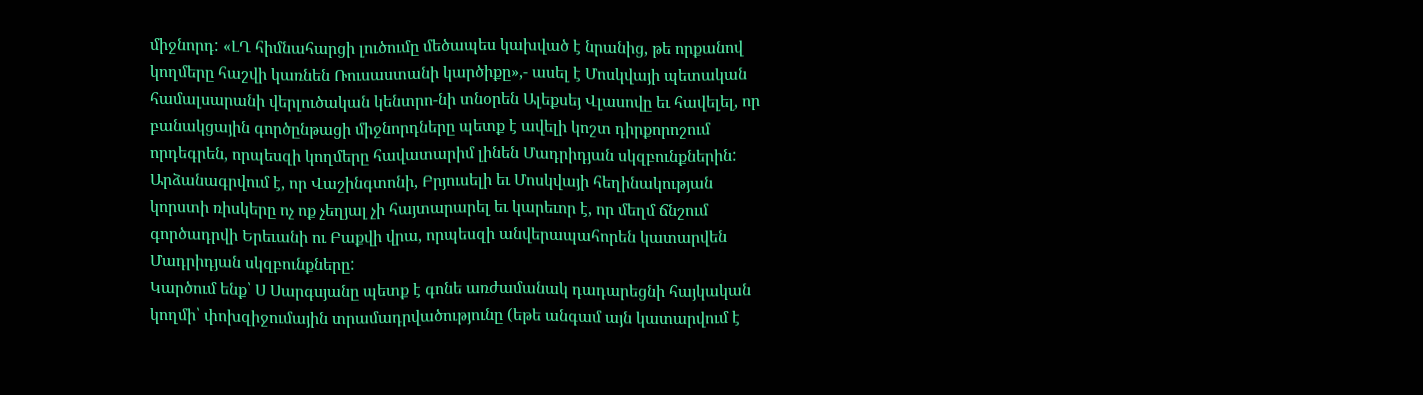միջնորդ: «ԼՂ հիմնահարցի լուծումը մեծապես կախված է նրանից, թե որքանով կողմերը հաշվի կառնեն Ռուսաստանի կարծիքը»,- ասել է Մոսկվայի պետական համալսարանի վերլուծական կենտրո-նի տնօրեն Ալեքսեյ Վլասովը եւ հավելել, որ բանակցային գործընթացի միջնորդները պետք է ավելի կոշտ դիրքորոշում որդեգրեն, որպեսզի կողմերը հավատարիմ լինեն Մադրիդյան սկզբունքներին: Արձանագրվում է, որ Վաշինգտոնի, Բրյուսելի եւ Մոսկվայի հեղինակության կորստի ռիսկերը ոչ ոք չեղյալ չի հայտարարել եւ կարեւոր է, որ մեղմ ճնշում գործադրվի Երեւանի ու Բաքվի վրա, որպեսզի անվերապահորեն կատարվեն Մադրիդյան սկզբունքները:
Կարծում ենք՝ Ս Սարգսյանը պետք է գոնե առժամանակ դադարեցնի հայկական կողմի՝ փոխզիջումային տրամադրվածությունը (եթե անգամ այն կատարվում է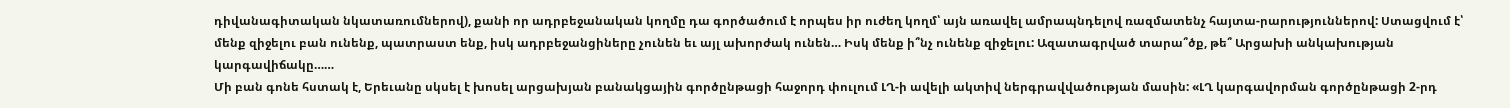դիվանագիտական նկատառումներով), քանի որ ադրբեջանական կողմը դա գործածում է որպես իր ուժեղ կողմ՝ այն առավել ամրապնդելով ռազմատենչ հայտա-րարություններով: Ստացվում է՝ մենք զիջելու բան ունենք, պատրաստ ենք, իսկ ադրբեջանցիները չունեն եւ այլ ախորժակ ունեն… Իսկ մենք ի՞նչ ունենք զիջելու: Ազատագրված տարա՞ծք, թե՞ Արցախի անկախության կարգավիճակը……
Մի բան գոնե հստակ է, Երեւանը սկսել է խոսել արցախյան բանակցային գործընթացի հաջորդ փուլում ԼՂ-ի ավելի ակտիվ ներգրավվածության մասին: «ԼՂ կարգավորման գործընթացի 2-րդ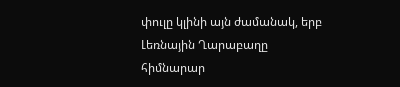փուլը կլինի այն ժամանակ, երբ Լեռնային Ղարաբաղը հիմնարար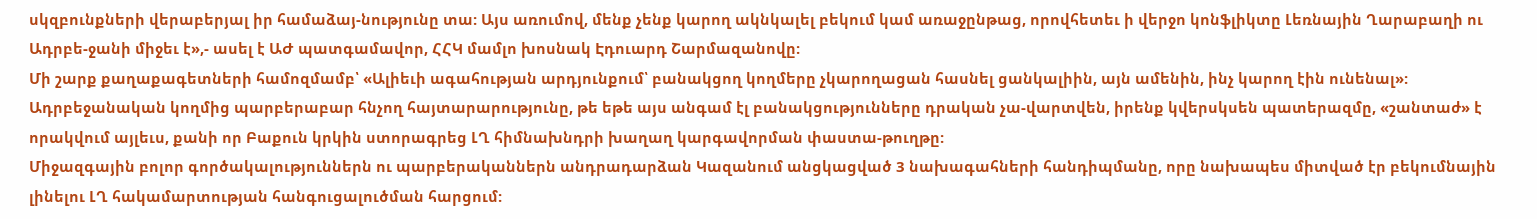սկզբունքների վերաբերյալ իր համաձայ-նությունը տա: Այս առումով, մենք չենք կարող ակնկալել բեկում կամ առաջընթաց, որովհետեւ ի վերջո կոնֆլիկտը Լեռնային Ղարաբաղի ու Ադրբե-ջանի միջեւ է»,- ասել է ԱԺ պատգամավոր, ՀՀԿ մամլո խոսնակ Էդուարդ Շարմազանովը:
Մի շարք քաղաքագետների համոզմամբ՝ «Ալիեւի ագահության արդյունքում՝ բանակցող կողմերը չկարողացան հասնել ցանկալիին, այն ամենին, ինչ կարող էին ունենալ»: Ադրբեջանական կողմից պարբերաբար հնչող հայտարարությունը, թե եթե այս անգամ էլ բանակցությունները դրական չա-վարտվեն, իրենք կվերսկսեն պատերազմը, «շանտաժ» է որակվում այլեւս, քանի որ Բաքուն կրկին ստորագրեց ԼՂ հիմնախնդրի խաղաղ կարգավորման փաստա-թուղթը:
Միջազգային բոլոր գործակալություններն ու պարբերականներն անդրադարձան Կազանում անցկացված 3 նախագահների հանդիպմանը, որը նախապես միտված էր բեկումնային լինելու ԼՂ հակամարտության հանգուցալուծման հարցում: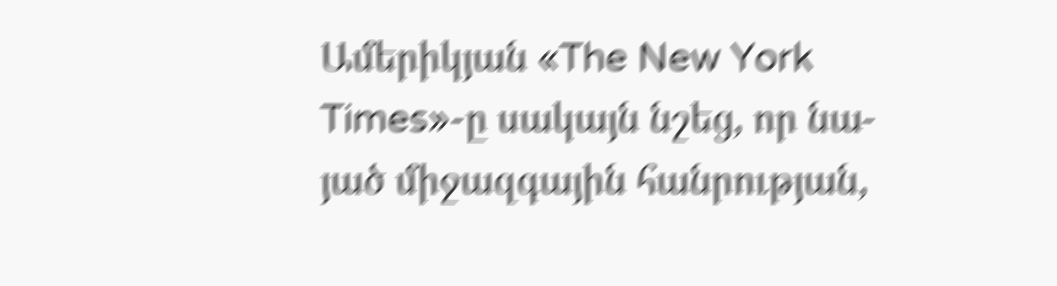Ամերիկյան «The New York Times»-ը սակայն նշեց, որ նա-յած միջազգային հանրության,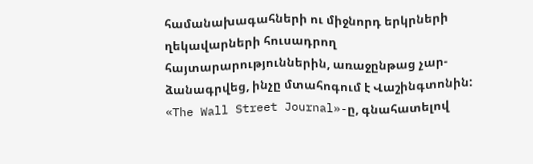համանախագահների ու միջնորդ երկրների ղեկավարների հուսադրող հայտարարություններին, առաջընթաց չար-ձանագրվեց, ինչը մտահոգում է Վաշինգտոնին: «The Wall Street Journal»-ը, գնահատելով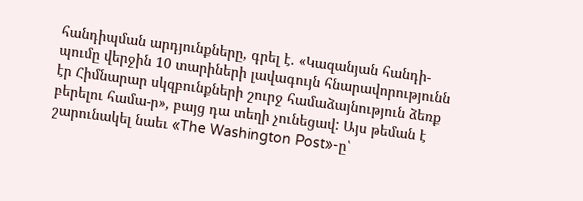հանդիպման արդյունքները, գրել է. «Կազանյան հանդի-պումը վերջին 10 տարիների լավագույն հնարավորությունն էր Հիմնարար սկզբունքների շուրջ համաձայնություն ձեռք բերելու համա-ր», բայց դա տեղի չունեցավ: Այս թեման է շարունակել նաեւ «The Washington Post»-ը՝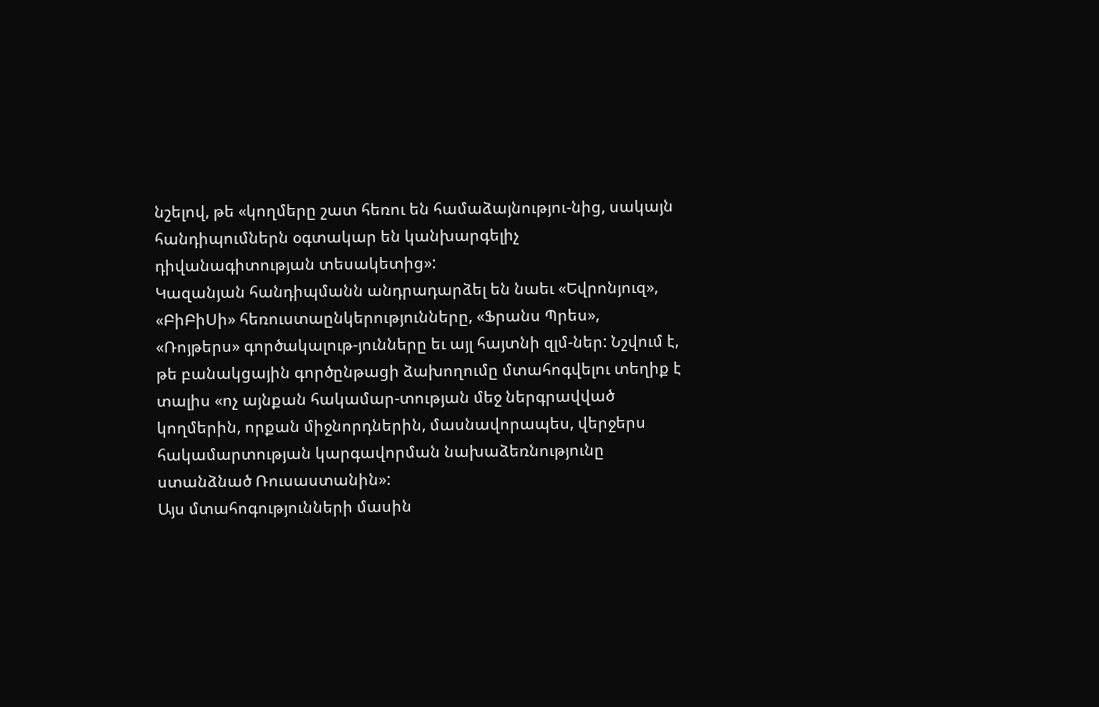նշելով, թե «կողմերը շատ հեռու են համաձայնությու-նից, սակայն հանդիպումներն օգտակար են կանխարգելիչ դիվանագիտության տեսակետից»:
Կազանյան հանդիպմանն անդրադարձել են նաեւ «Եվրոնյուզ», «ԲիԲիՍի» հեռուստաընկերությունները, «Ֆրանս Պրես», «Ռոյթերս» գործակալութ-յունները եւ այլ հայտնի զլմ-ներ: Նշվում է, թե բանակցային գործընթացի ձախողումը մտահոգվելու տեղիք է տալիս «ոչ այնքան հակամար-տության մեջ ներգրավված կողմերին, որքան միջնորդներին, մասնավորապես, վերջերս հակամարտության կարգավորման նախաձեռնությունը ստանձնած Ռուսաստանին»:
Այս մտահոգությունների մասին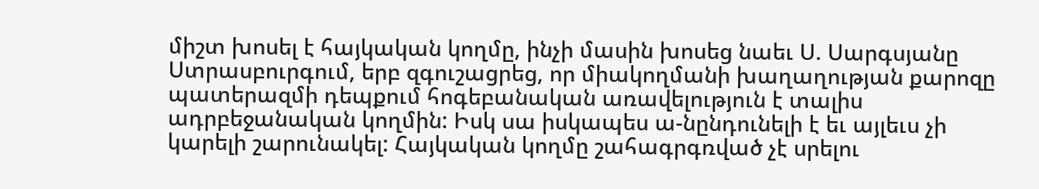միշտ խոսել է հայկական կողմը, ինչի մասին խոսեց նաեւ Ս. Սարգսյանը Ստրասբուրգում, երբ զգուշացրեց, որ միակողմանի խաղաղության քարոզը պատերազմի դեպքում հոգեբանական առավելություն է տալիս ադրբեջանական կողմին: Իսկ սա իսկապես ա-նընդունելի է եւ այլեւս չի կարելի շարունակել: Հայկական կողմը շահագրգռված չէ սրելու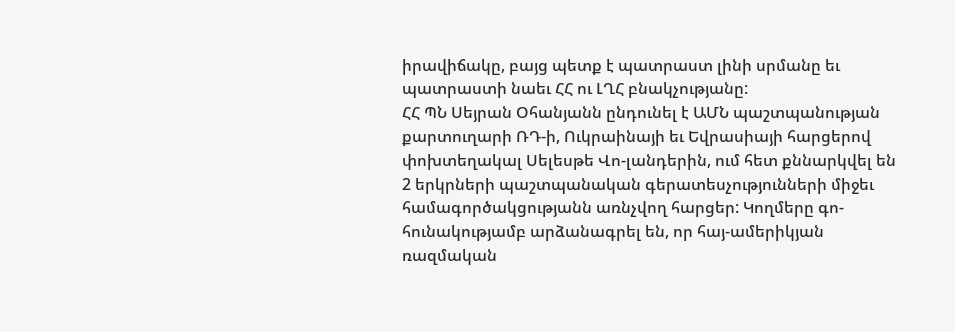իրավիճակը, բայց պետք է պատրաստ լինի սրմանը եւ պատրաստի նաեւ ՀՀ ու ԼՂՀ բնակչությանը:
ՀՀ ՊՆ Սեյրան Օհանյանն ընդունել է ԱՄՆ պաշտպանության քարտուղարի ՌԴ-ի, Ուկրաինայի եւ Եվրասիայի հարցերով փոխտեղակալ Սելեսթե Վո-լանդերին, ում հետ քննարկվել են 2 երկրների պաշտպանական գերատեսչությունների միջեւ համագործակցությանն առնչվող հարցեր: Կողմերը գո-հունակությամբ արձանագրել են, որ հայ-ամերիկյան ռազմական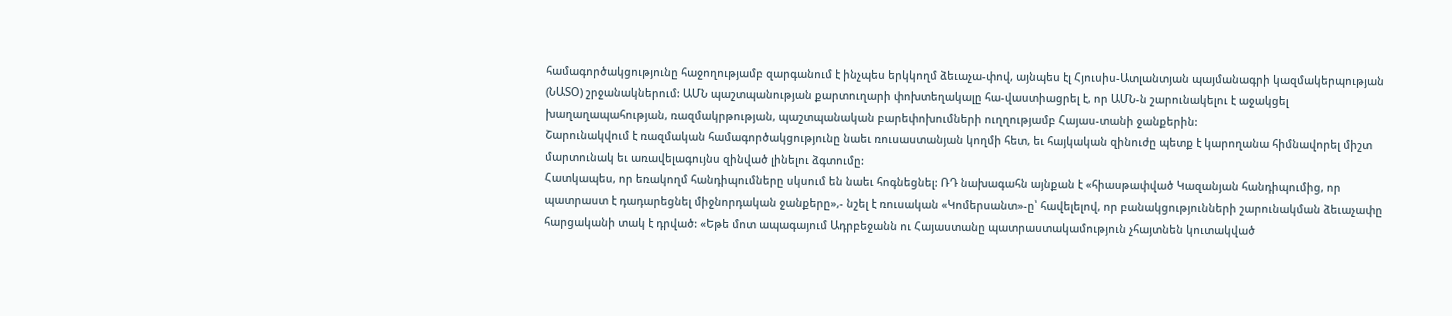համագործակցությունը հաջողությամբ զարգանում է ինչպես երկկողմ ձեւաչա-փով, այնպես էլ Հյուսիս-Ատլանտյան պայմանագրի կազմակերպության (ՆԱՏՕ) շրջանակներում: ԱՄՆ պաշտպանության քարտուղարի փոխտեղակալը հա-վաստիացրել է, որ ԱՄՆ-ն շարունակելու է աջակցել խաղաղապահության, ռազմակրթության, պաշտպանական բարեփոխումների ուղղությամբ Հայաս-տանի ջանքերին:
Շարունակվում է ռազմական համագործակցությունը նաեւ ռուսաստանյան կողմի հետ, եւ հայկական զինուժը պետք է կարողանա հիմնավորել միշտ մարտունակ եւ առավելագույնս զինված լինելու ձգտումը:
Հատկապես, որ եռակողմ հանդիպումները սկսում են նաեւ հոգնեցնել: ՌԴ նախագահն այնքան է «հիասթափված Կազանյան հանդիպումից, որ պատրաստ է դադարեցնել միջնորդական ջանքերը»,- նշել է ռուսական «Կոմերսանտ»-ը՝ հավելելով, որ բանակցությունների շարունակման ձեւաչափը հարցականի տակ է դրված: «Եթե մոտ ապագայում Ադրբեջանն ու Հայաստանը պատրաստակամություն չհայտնեն կուտակված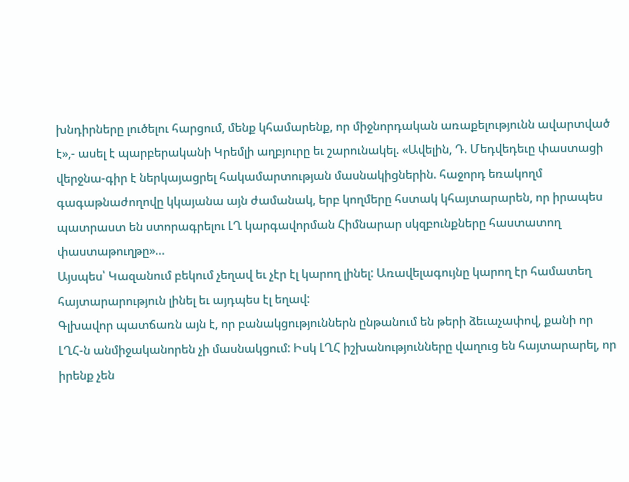խնդիրները լուծելու հարցում, մենք կհամարենք, որ միջնորդական առաքելությունն ավարտված է»,- ասել է պարբերականի Կրեմլի աղբյուրը եւ շարունակել. «Ավելին, Դ. Մեդվեդեւը փաստացի վերջնա-գիր է ներկայացրել հակամարտության մասնակիցներին. հաջորդ եռակողմ գագաթնաժողովը կկայանա այն ժամանակ, երբ կողմերը հստակ կհայտարարեն, որ իրապես պատրաստ են ստորագրելու ԼՂ կարգավորման Հիմնարար սկզբունքները հաստատող փաստաթուղթը»…
Այսպես՝ Կազանում բեկում չեղավ եւ չէր էլ կարող լինել: Առավելագույնը կարող էր համատեղ հայտարարություն լինել եւ այդպես էլ եղավ:
Գլխավոր պատճառն այն է, որ բանակցություններն ընթանում են թերի ձեւաչափով, քանի որ ԼՂՀ-ն անմիջականորեն չի մասնակցում: Իսկ ԼՂՀ իշխանությունները վաղուց են հայտարարել, որ իրենք չեն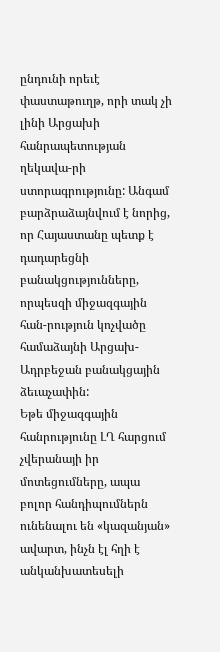ընդունի որեւէ փաստաթուղթ, որի տակ չի լինի Արցախի հանրապետության ղեկավա-րի ստորագրությունը: Անգամ բարձրաձայնվում է նորից, որ Հայաստանը պետք է դադարեցնի բանակցությունները, որպեսզի միջազգային հան-րություն կոչվածը համաձայնի Արցախ-Ադրբեջան բանակցային ձեւաչափին:
Եթե միջազգային հանրությունը ԼՂ հարցում չվերանայի իր մոտեցումները, ապա բոլոր հանդիպումներն ունենալու են «կազանյան» ավարտ, ինչն էլ հղի է անկանխատեսելի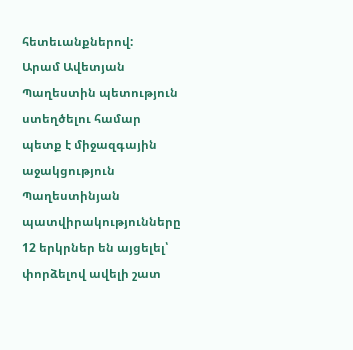հետեւանքներով:
Արամ Ավետյան
Պաղեստին պետություն ստեղծելու համար պետք է միջազգային աջակցություն
Պաղեստինյան պատվիրակությունները 12 երկրներ են այցելել՝ փորձելով ավելի շատ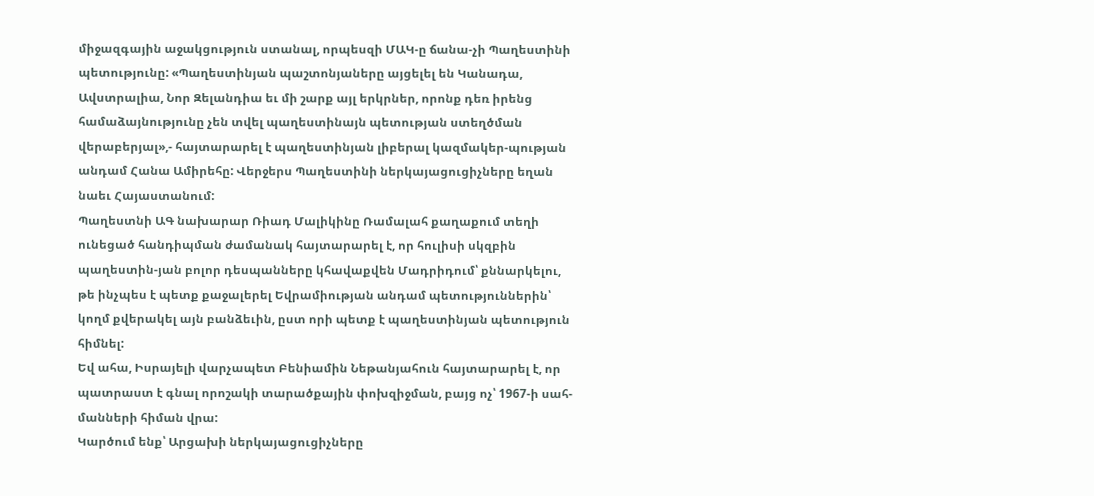միջազգային աջակցություն ստանալ, որպեսզի ՄԱԿ-ը ճանա-չի Պաղեստինի պետությունը: «Պաղեստինյան պաշտոնյաները այցելել են Կանադա, Ավստրալիա, Նոր Զելանդիա եւ մի շարք այլ երկրներ, որոնք դեռ իրենց համաձայնությունը չեն տվել պաղեստինայն պետության ստեղծման վերաբերյալ»,- հայտարարել է պաղեստինյան լիբերալ կազմակեր-պության անդամ Հանա Ամիրեհը: Վերջերս Պաղեստինի ներկայացուցիչները եղան նաեւ Հայաստանում:
Պաղեստնի ԱԳ նախարար Ռիադ Մալիկինը Ռամալահ քաղաքում տեղի ունեցած հանդիպման ժամանակ հայտարարել է, որ հուլիսի սկզբին պաղեստին-յան բոլոր դեսպանները կհավաքվեն Մադրիդում՝ քննարկելու, թե ինչպես է պետք քաջալերել Եվրամիության անդամ պետություններին՝ կողմ քվերակել այն բանձեւին, ըստ որի պետք է պաղեստինյան պետություն հիմնել:
Եվ ահա, Իսրայելի վարչապետ Բենիամին Նեթանյահուն հայտարարել է, որ պատրաստ է գնալ որոշակի տարածքային փոխզիջման, բայց ոչ՝ 1967-ի սահ-մանների հիման վրա:
Կարծում ենք՝ Արցախի ներկայացուցիչները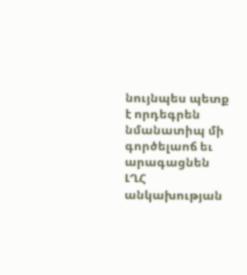նույնպես պետք է որդեգրեն նմանատիպ մի գործելաոճ եւ արագացնեն ԼՂՀ անկախության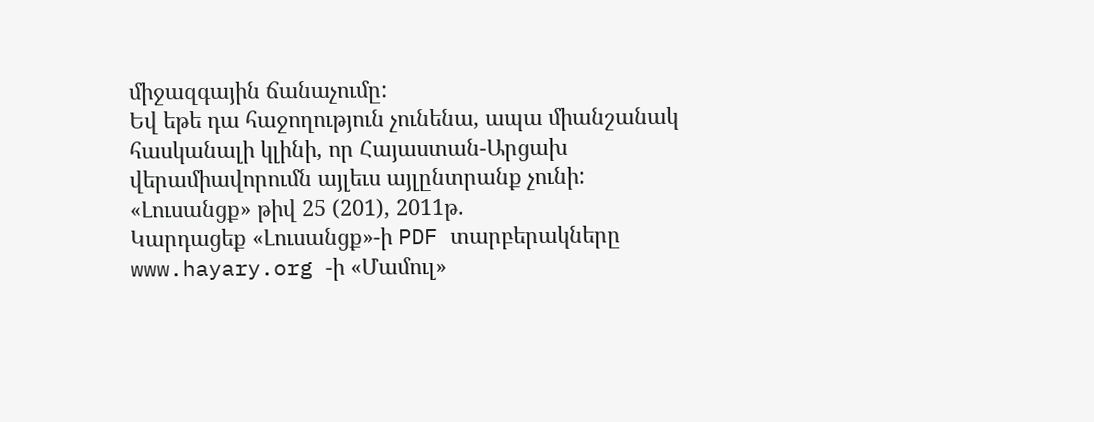միջազգային ճանաչումը:
Եվ եթե դա հաջողություն չունենա, ապա միանշանակ հասկանալի կլինի, որ Հայաստան-Արցախ վերամիավորումն այլեւս այլընտրանք չունի:
«Լուսանցք» թիվ 25 (201), 2011թ.
Կարդացեք «Լուսանցք»-ի PDF տարբերակները www.hayary.org -ի «Մամուլ»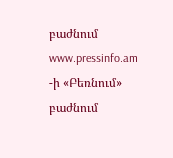բաժնում www.pressinfo.am -ի «Բեռնում» բաժնում